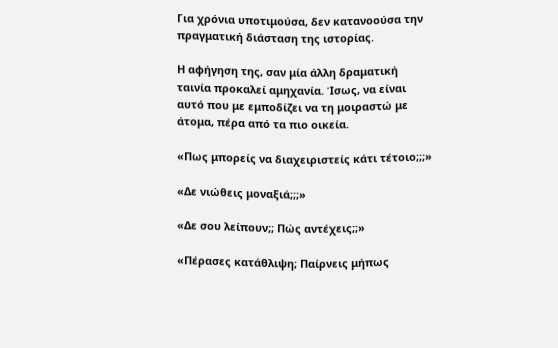Για χρόνια υποτιμούσα, δεν κατανοούσα την πραγματική διάσταση της ιστορίας.

Η αφήγηση της, σαν μία άλλη δραματική ταινία προκαλεί αμηχανία. Ίσως, να είναι αυτό που με εμποδίζει να τη μοιραστώ με άτομα, πέρα από τα πιο οικεία.

«Πως μπορείς να διαχειριστείς κάτι τέτοιο;;;»

«Δε νιώθεις μοναξιά;;;»

«Δε σου λείπουν;; Πώς αντέχεις;;»

«Πέρασες κατάθλιψη; Παίρνεις μήπως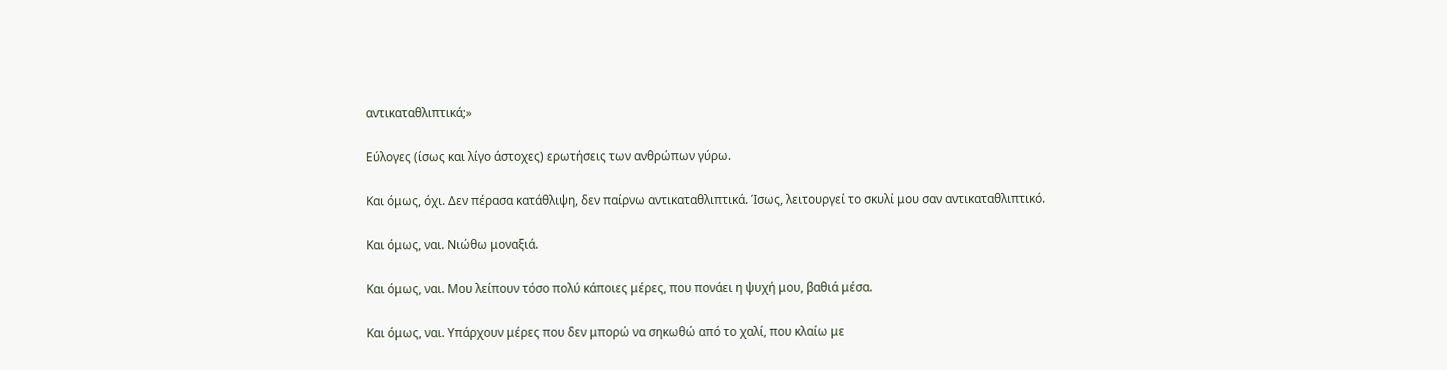αντικαταθλιπτικά;»

Εύλογες (ίσως και λίγο άστοχες) ερωτήσεις των ανθρώπων γύρω.

Και όμως, όχι. Δεν πέρασα κατάθλιψη, δεν παίρνω αντικαταθλιπτικά. Ίσως, λειτουργεί το σκυλί μου σαν αντικαταθλιπτικό.

Και όμως, ναι. Νιώθω μοναξιά.

Και όμως, ναι. Μου λείπουν τόσο πολύ κάποιες μέρες, που πονάει η ψυχή μου, βαθιά μέσα.

Και όμως, ναι. Υπάρχουν μέρες που δεν μπορώ να σηκωθώ από το χαλί, που κλαίω με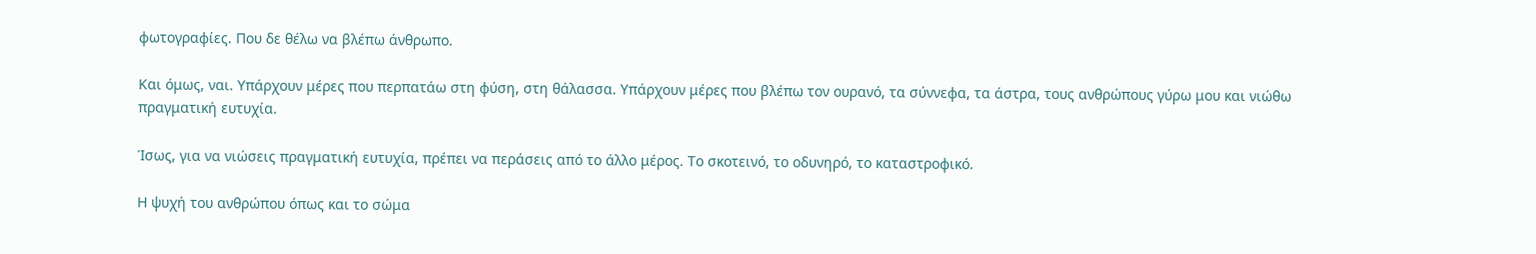φωτογραφίες. Που δε θέλω να βλέπω άνθρωπο.

Και όμως, ναι. Υπάρχουν μέρες που περπατάω στη φύση, στη θάλασσα. Υπάρχουν μέρες που βλέπω τον ουρανό, τα σύννεφα, τα άστρα, τους ανθρώπους γύρω μου και νιώθω πραγματική ευτυχία.

Ίσως, για να νιώσεις πραγματική ευτυχία, πρέπει να περάσεις από το άλλο μέρος. Το σκοτεινό, το οδυνηρό, το καταστροφικό.

Η ψυχή του ανθρώπου όπως και το σώμα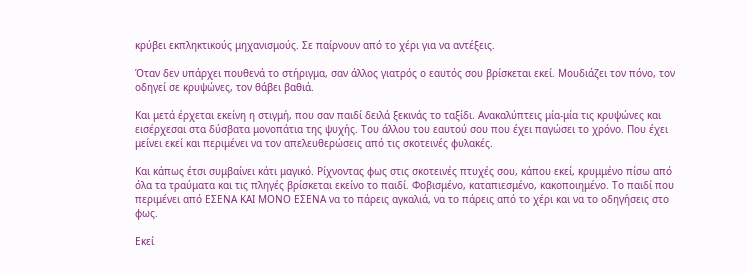κρύβει εκπληκτικούς μηχανισμούς. Σε παίρνουν από το χέρι για να αντέξεις.

Όταν δεν υπάρχει πουθενά το στήριγμα, σαν άλλος γιατρός ο εαυτός σου βρίσκεται εκεί. Μουδιάζει τον πόνο, τον οδηγεί σε κρυψώνες, τον θάβει βαθιά.

Και μετά έρχεται εκείνη η στιγμή, που σαν παιδί δειλά ξεκινάς το ταξίδι. Ανακαλύπτεις μία-μία τις κρυψώνες και εισέρχεσαι στα δύσβατα μονοπάτια της ψυχής. Του άλλου του εαυτού σου που έχει παγώσει το χρόνο. Που έχει μείνει εκεί και περιμένει να τον απελευθερώσεις από τις σκοτεινές φυλακές.

Και κάπως έτσι συμβαίνει κάτι μαγικό. Ρίχνοντας φως στις σκοτεινές πτυχές σου, κάπου εκεί, κρυμμένο πίσω από όλα τα τραύματα και τις πληγές βρίσκεται εκείνο το παιδί. Φοβισμένο, καταπιεσμένο, κακοποιημένο. Το παιδί που περιμένει από ΕΣΕΝΑ ΚΑΙ ΜΟΝΟ ΕΣΕΝΑ να το πάρεις αγκαλιά, να το πάρεις από το χέρι και να το οδηγήσεις στο φως.

Εκεί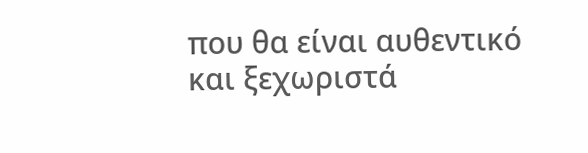που θα είναι αυθεντικό και ξεχωριστά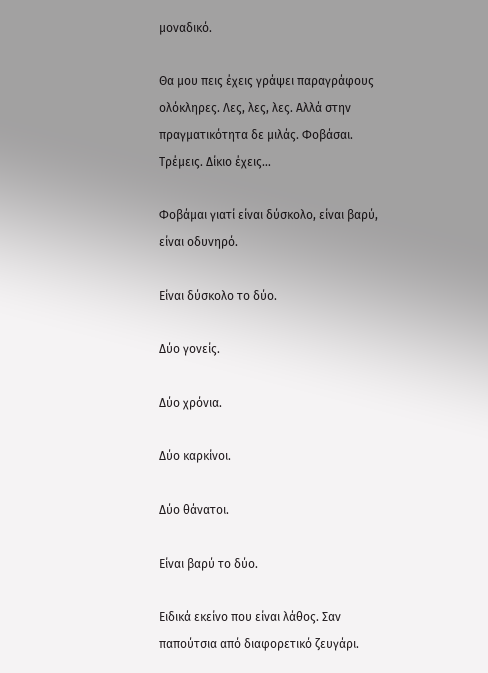μοναδικό.

Θα μου πεις έχεις γράψει παραγράφους ολόκληρες. Λες, λες, λες. Αλλά στην πραγματικότητα δε μιλάς. Φοβάσαι. Τρέμεις. Δίκιο έχεις…

Φοβάμαι γιατί είναι δύσκολο, είναι βαρύ, είναι οδυνηρό.

Είναι δύσκολο το δύο.

Δύο γονείς.

Δύο χρόνια.

Δύο καρκίνοι.

Δύο θάνατοι.

Είναι βαρύ το δύο.

Ειδικά εκείνο που είναι λάθος. Σαν παπούτσια από διαφορετικό ζευγάρι.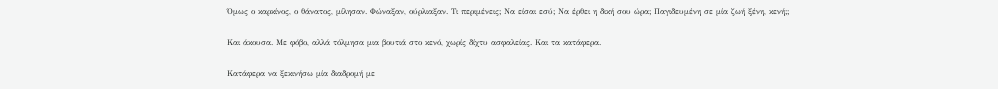Όμως ο καρκίνος, ο θάνατος, μίλησαν. Φώναξαν, ούρλιαξαν. Τι περιμένεις; Να είσαι εσύ; Να έρθει η δική σου ώρα; Παγιδευμένη σε μία ζωή ξένη, κενή;;

Και άκουσα. Με φόβο, αλλά τόλμησα μια βουτιά στο κενό, χωρίς δίχτυ ασφαλείας. Και τα κατάφερα.

Κατάφερα να ξεκινήσω μία διαδρομή με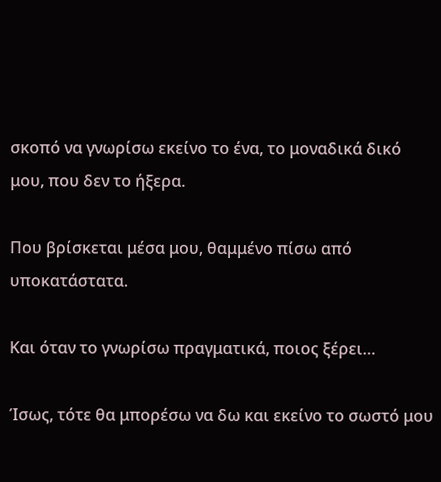σκοπό να γνωρίσω εκείνο το ένα, το μοναδικά δικό μου, που δεν το ήξερα.

Που βρίσκεται μέσα μου, θαμμένο πίσω από υποκατάστατα.

Και όταν το γνωρίσω πραγματικά, ποιος ξέρει…

Ίσως, τότε θα μπορέσω να δω και εκείνο το σωστό μου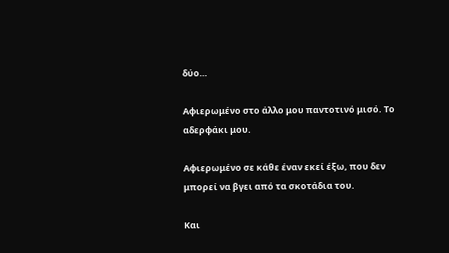δύο…

Αφιερωμένο στο άλλο μου παντοτινό μισό. Το αδερφάκι μου.

Αφιερωμένο σε κάθε έναν εκεί έξω, που δεν μπορεί να βγει από τα σκοτάδια του.

Και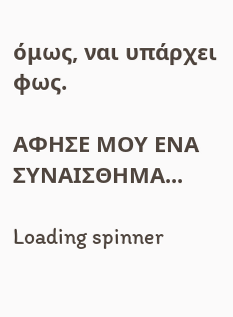όμως, ναι υπάρχει φως.

ΑΦΗΣΕ ΜΟΥ ΕΝΑ ΣΥΝΑΙΣΘΗΜΑ...

Loading spinner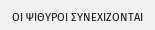ΟΙ ΨΙΘΥΡΟΙ ΣΥΝΕΧΙΖΟΝΤΑΙ